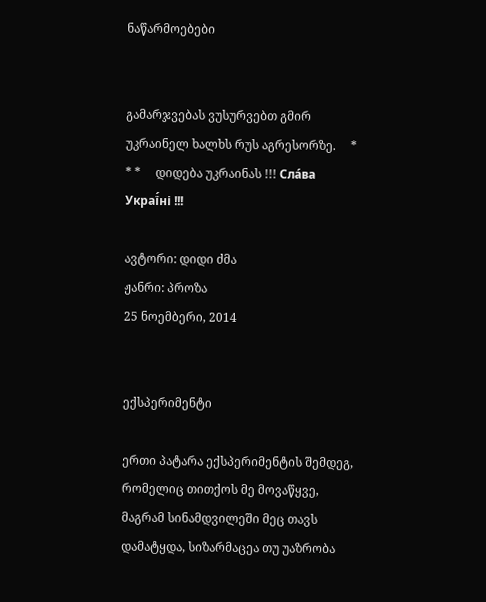ნაწარმოებები


გამარჯვებას ვუსურვებთ გმირ უკრაინელ ხალხს რუს აგრესორზე.     * * *     დიდება უკრაინას !!! Сла́ва Украї́ні !!!

ავტორი: დიდი ძმა
ჟანრი: პროზა
25 ნოემბერი, 2014


ექსპერიმენტი

ერთი პატარა ექსპერიმენტის შემდეგ, რომელიც თითქოს მე მოვაწყვე, მაგრამ სინამდვილეში მეც თავს დამატყდა, სიზარმაცეა თუ უაზრობა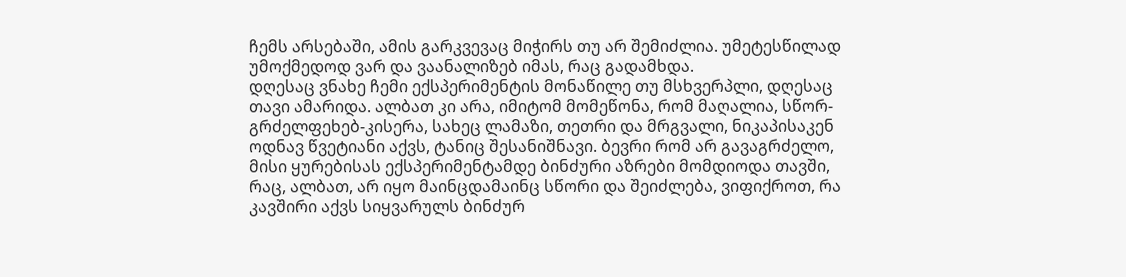ჩემს არსებაში, ამის გარკვევაც მიჭირს თუ არ შემიძლია. უმეტესწილად უმოქმედოდ ვარ და ვაანალიზებ იმას, რაც გადამხდა.
დღესაც ვნახე ჩემი ექსპერიმენტის მონაწილე თუ მსხვერპლი, დღესაც თავი ამარიდა. ალბათ კი არა, იმიტომ მომეწონა, რომ მაღალია, სწორ-გრძელფეხებ-კისერა, სახეც ლამაზი, თეთრი და მრგვალი, ნიკაპისაკენ ოდნავ წვეტიანი აქვს, ტანიც შესანიშნავი. ბევრი რომ არ გავაგრძელო, მისი ყურებისას ექსპერიმენტამდე ბინძური აზრები მომდიოდა თავში, რაც, ალბათ, არ იყო მაინცდამაინც სწორი და შეიძლება, ვიფიქროთ, რა კავშირი აქვს სიყვარულს ბინძურ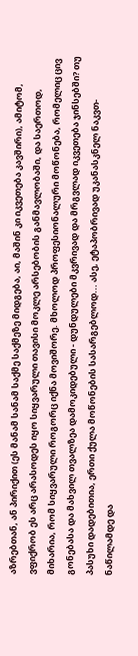აზრებთან, ან პირიქით (ეს მანამ სანამ საქმე საქმეზე მიდგება, აი, მაშინ კი იკვეთება კავშირი), ამიტომ, ვფიქრობ ეს არც არასოდეს იყო სიყვარული თავისი მოკლე არსებობის განმავლობაში, და საერთოდ, მიხარია, რომ სიყვარული როგორც იქნა მოვიშორე. მხოლოდ პროფესიონალური მოწონება, რომელიც ცივ გონებასა და მახვილ თვალზეა დამოკიდებული - დუნდულები მკვრივად და მრგვლად იკვეთება ჯინსებში? თუ პასუხი დადებითია, ერთი ქულა მოწონების სასარგებლოდ... ასე, ეტაპობრივად უკანასკნელ ნაკვთ-ნაწილამდე და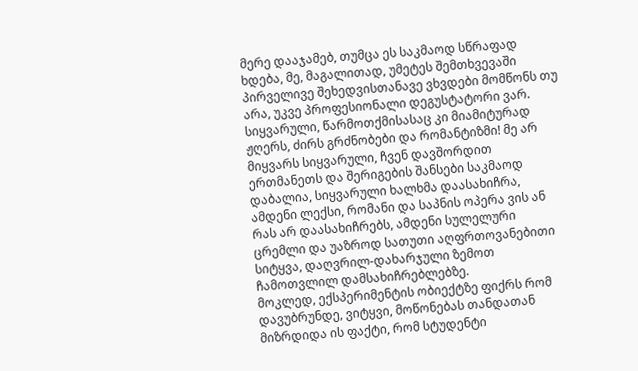მერე დააჯამებ, თუმცა ეს საკმაოდ სწრაფად ხდება, მე, მაგალითად, უმეტეს შემთხვევაში პირველივე შეხედვისთანავე ვხვდები მომწონს თუ არა, უკვე პროფესიონალი დეგუსტატორი ვარ. სიყვარული, წარმოთქმისასაც კი მიამიტურად ჟღერს, ძირს გრძნობები და რომანტიზმი! მე არ მიყვარს სიყვარული, ჩვენ დავშორდით ერთმანეთს და შერიგების შანსები საკმაოდ დაბალია, სიყვარული ხალხმა დაასახიჩრა, ამდენი ლექსი, რომანი და საპნის ოპერა ვის ან რას არ დაასახიჩრებს, ამდენი სულელური ცრემლი და უაზროდ სათუთი აღფრთოვანებითი სიტყვა, დაღვრილ-დახარჯული ზემოთ ჩამოთვლილ დამსახიჩრებლებზე.
მოკლედ, ექსპერიმენტის ობიექტზე ფიქრს რომ დავუბრუნდე, ვიტყვი, მოწონებას თანდათან მიზრდიდა ის ფაქტი, რომ სტუდენტი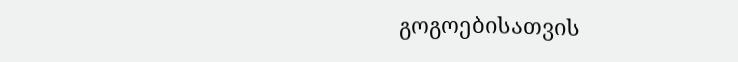გოგოებისათვის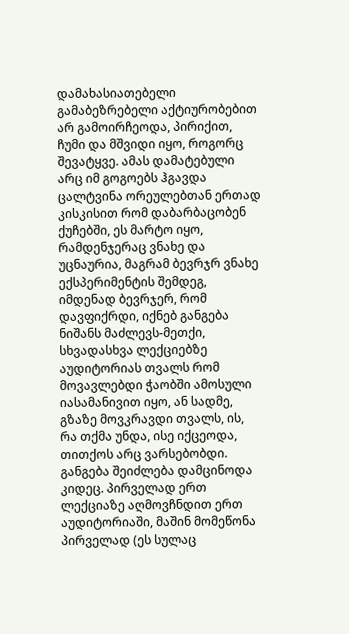დამახასიათებელი გამაბეზრებელი აქტიურობებით არ გამოირჩეოდა, პირიქით, ჩუმი და მშვიდი იყო, როგორც შევატყვე. ამას დამატებული არც იმ გოგოებს ჰგავდა ცალტვინა ორეულებთან ერთად კისკისით რომ დაბარბაცობენ ქუჩებში, ეს მარტო იყო, რამდენჯერაც ვნახე და უცნაურია, მაგრამ ბევრჯრ ვნახე ექსპერიმენტის შემდეგ, იმდენად ბევრჯერ, რომ დავფიქრდი, იქნებ განგება ნიშანს მაძლევს-მეთქი, სხვადასხვა ლექციებზე აუდიტორიას თვალს რომ მოვავლებდი ჭაობში ამოსული იასამანივით იყო, ან სადმე, გზაზე მოვკრავდი თვალს, ის, რა თქმა უნდა, ისე იქცეოდა, თითქოს არც ვარსებობდი. განგება შეიძლება დამცინოდა კიდეც. პირველად ერთ ლექციაზე აღმოვჩნდით ერთ აუდიტორიაში, მაშინ მომეწონა პირველად (ეს სულაც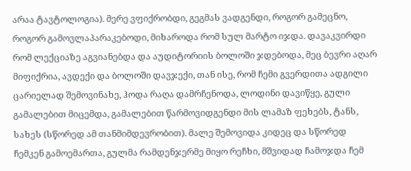არაა ტავტოლოგია). მერე ვფიქრობდი, გეგმას ვადგენდი, როგორ გამეცნო, როგორ გამოვლაპარაკებოდი, მიხაროდა რომ სულ მარტო იჯდა. დავაკვირდი რომ ლექციაზე აგვიანებდა და აუდიტორიის ბოლოში ჯდებოდა, მეც ბევრი აღარ მიფიქრია, ავდექი და ბოლოში დავჯექი, თან ისე, რომ ჩემი გვერდითა ადგილი ცარიელად შემოვინახე, ჰოდა რაღა დამრჩენოდა, ლოდინი დავიწყე, გული გამალებით მიცემდა, გამალებით წარმოვიდგენდი მის ლამაზ ფეხებს, ტანს, სახეს (სწორედ ამ თანმიმდევრობით). მალე შემოვიდა კიდეც და სწორედ ჩემკენ გამოემართა, გულმა რამდენჯერმე მიყო რეჩხი, მშვიდად ჩამოჯდა ჩემ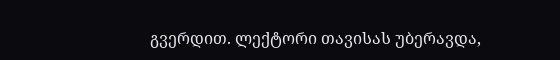გვერდით. ლექტორი თავისას უბერავდა,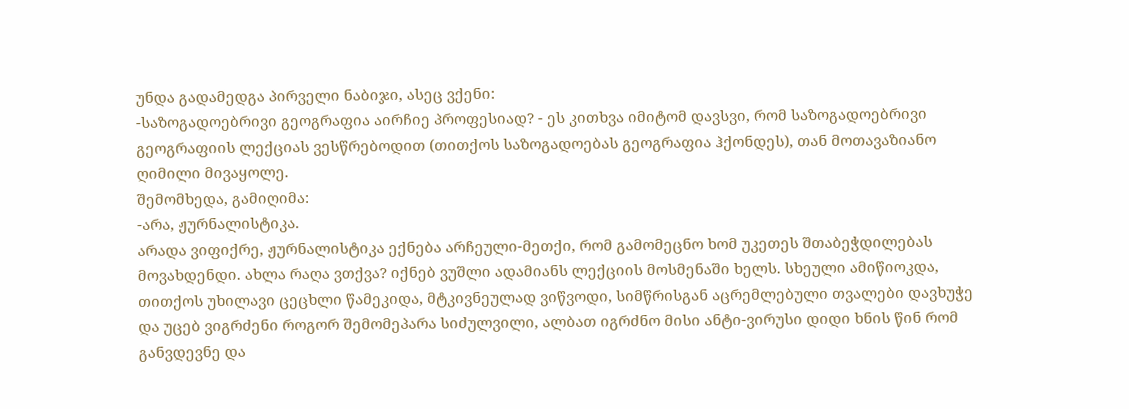უნდა გადამედგა პირველი ნაბიჯი, ასეც ვქენი:
-საზოგადოებრივი გეოგრაფია აირჩიე პროფესიად? - ეს კითხვა იმიტომ დავსვი, რომ საზოგადოებრივი გეოგრაფიის ლექციას ვესწრებოდით (თითქოს საზოგადოებას გეოგრაფია ჰქონდეს), თან მოთავაზიანო ღიმილი მივაყოლე.
შემომხედა, გამიღიმა:
-არა, ჟურნალისტიკა.
არადა ვიფიქრე, ჟურნალისტიკა ექნება არჩეული-მეთქი, რომ გამომეცნო ხომ უკეთეს შთაბეჭდილებას მოვახდენდი. ახლა რაღა ვთქვა? იქნებ ვუშლი ადამიანს ლექციის მოსმენაში ხელს. სხეული ამიწიოკდა, თითქოს უხილავი ცეცხლი წამეკიდა, მტკივნეულად ვიწვოდი, სიმწრისგან აცრემლებული თვალები დავხუჭე და უცებ ვიგრძენი როგორ შემომეპარა სიძულვილი, ალბათ იგრძნო მისი ანტი-ვირუსი დიდი ხნის წინ რომ განვდევნე და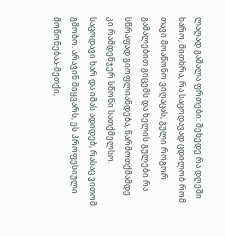ლაღად გაშალა ფრთები: შეხედე რა დღეში ხარო, მითხრა, რა საცოდავად ცდილობ რომ თავი მოაწონო ვიღაცას, გული როგორ გამალებით გიცემს და ხელის გულები რა სწრაფად გიოფლიანდება, წარმოთქმამდე კი რამდენჯერ სწონი სათქმელსო. საცოდავი ხარ და იმას ადიდებ, რასაც ვითომ გმობო. არავინ მიყვარს, ეს პროფესიული მოწონებაა-მეთქი,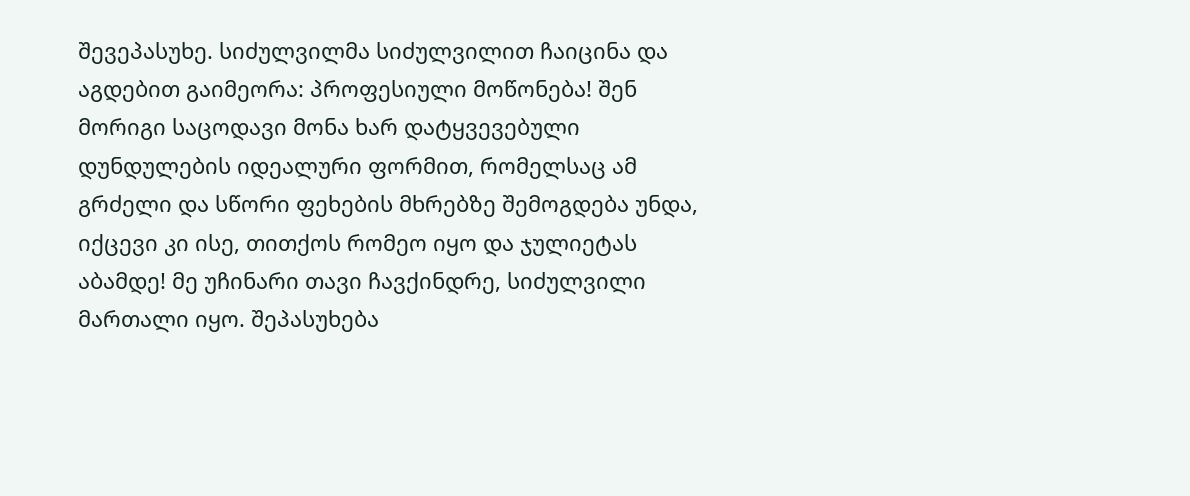შევეპასუხე. სიძულვილმა სიძულვილით ჩაიცინა და აგდებით გაიმეორა: პროფესიული მოწონება! შენ მორიგი საცოდავი მონა ხარ დატყვევებული დუნდულების იდეალური ფორმით, რომელსაც ამ გრძელი და სწორი ფეხების მხრებზე შემოგდება უნდა, იქცევი კი ისე, თითქოს რომეო იყო და ჯულიეტას აბამდე! მე უჩინარი თავი ჩავქინდრე, სიძულვილი მართალი იყო. შეპასუხება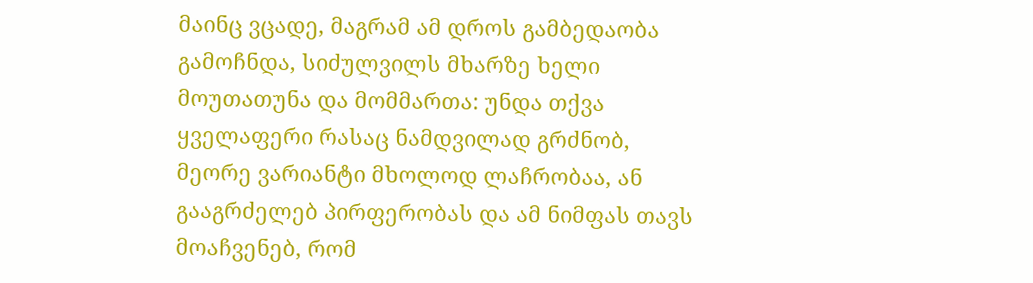მაინც ვცადე, მაგრამ ამ დროს გამბედაობა გამოჩნდა, სიძულვილს მხარზე ხელი მოუთათუნა და მომმართა: უნდა თქვა ყველაფერი რასაც ნამდვილად გრძნობ, მეორე ვარიანტი მხოლოდ ლაჩრობაა, ან გააგრძელებ პირფერობას და ამ ნიმფას თავს მოაჩვენებ, რომ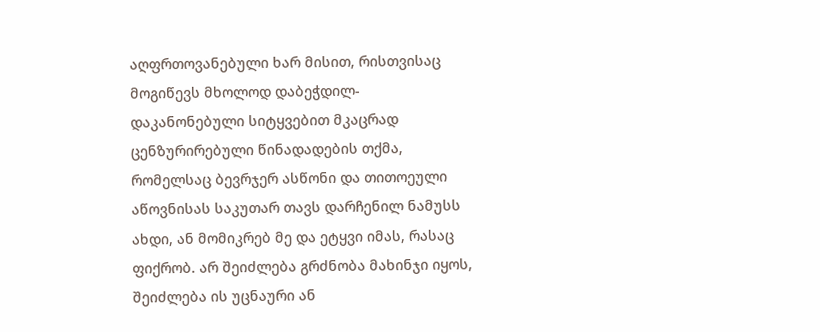აღფრთოვანებული ხარ მისით, რისთვისაც მოგიწევს მხოლოდ დაბეჭდილ-დაკანონებული სიტყვებით მკაცრად ცენზურირებული წინადადების თქმა, რომელსაც ბევრჯერ ასწონი და თითოეული აწოვნისას საკუთარ თავს დარჩენილ ნამუსს ახდი, ან მომიკრებ მე და ეტყვი იმას, რასაც ფიქრობ. არ შეიძლება გრძნობა მახინჯი იყოს, შეიძლება ის უცნაური ან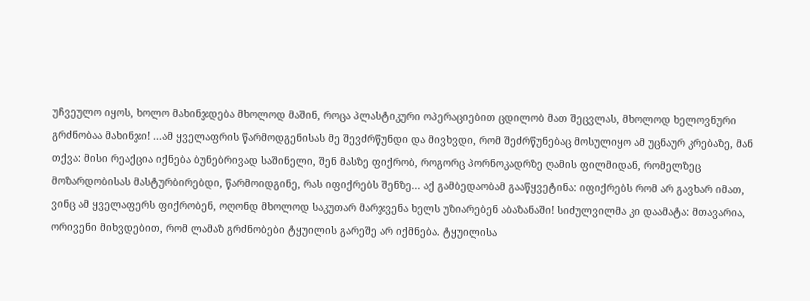უჩვეულო იყოს, ხოლო მახინჯდება მხოლოდ მაშინ, როცა პლასტიკური ოპერაციებით ცდილობ მათ შეცვლას, მხოლოდ ხელოვნური გრძნობაა მახინჯი! ...ამ ყველაფრის წარმოდგენისას მე შევძრწუნდი და მივხვდი, რომ შეძრწუნებაც მოსულიყო ამ უცნაურ კრებაზე, მან თქვა: მისი რეაქცია იქნება ბუნებრივად საშინელი, შენ მასზე ფიქრობ, როგორც პორნოკადრზე ღამის ფილმიდან, რომელზეც მოზარდობისას მასტურბირებდი, წარმოიდგინე, რას იფიქრებს შენზე... აქ გამბედაობამ გააწყვეტინა: იფიქრებს რომ არ გავხარ იმათ, ვინც ამ ყველაფერს ფიქრობენ, ოღონდ მხოლოდ საკუთარ მარჯვენა ხელს უზიარებენ აბაზანაში! სიძულვილმა კი დაამატა: მთავარია, ორივენი მიხვდებით, რომ ლამაზ გრძნობები ტყუილის გარეშე არ იქმნება. ტყუილისა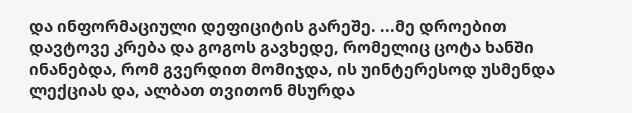და ინფორმაციული დეფიციტის გარეშე. ...მე დროებით დავტოვე კრება და გოგოს გავხედე, რომელიც ცოტა ხანში ინანებდა, რომ გვერდით მომიჯდა, ის უინტერესოდ უსმენდა ლექციას და, ალბათ თვითონ მსურდა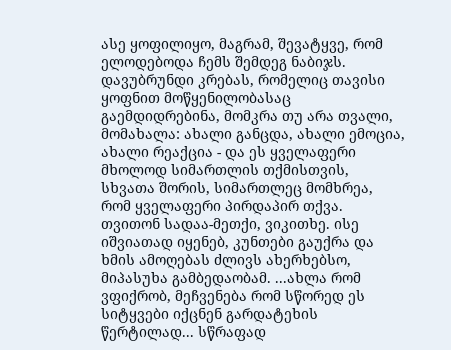ასე ყოფილიყო, მაგრამ, შევატყვე, რომ ელოდებოდა ჩემს შემდეგ ნაბიჯს.
დავუბრუნდი კრებას, რომელიც თავისი ყოფნით მოწყენილობასაც გაემდიდრებინა, მომკრა თუ არა თვალი, მომახალა: ახალი განცდა, ახალი ემოცია, ახალი რეაქცია - და ეს ყველაფერი მხოლოდ სიმართლის თქმისთვის, სხვათა შორის, სიმართლეც მომხრეა, რომ ყველაფერი პირდაპირ თქვა. თვითონ სადაა-მეთქი, ვიკითხე. ისე იშვიათად იყენებ, კუნთები გაუქრა და ხმის ამოღებას ძლივს ახერხებსო, მიპასუხა გამბედაობამ. ...ახლა რომ ვფიქრობ, მეჩვენება რომ სწორედ ეს სიტყვები იქცნენ გარდატეხის წერტილად... სწრაფად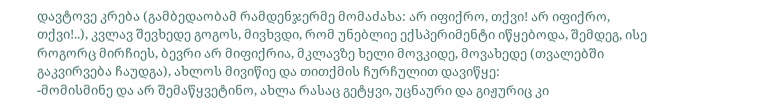დავტოვე კრება (გამბედაობამ რამდენჯერმე მომაძახა: არ იფიქრო, თქვი! არ იფიქრო, თქვი!..), კვლავ შევხედე გოგოს, მივხვდი, რომ უნებლიე ექსპერიმენტი იწყებოდა, შემდეგ, ისე როგორც მირჩიეს, ბევრი არ მიფიქრია, მკლავზე ხელი მოვკიდე, მოვახედე (თვალებში გაკვირვება ჩაუდგა), ახლოს მივიწიე და თითქმის ჩურჩულით დავიწყე:
-მომისმინე და არ შემაწყვეტინო, ახლა რასაც გეტყვი, უცნაური და გიჟურიც კი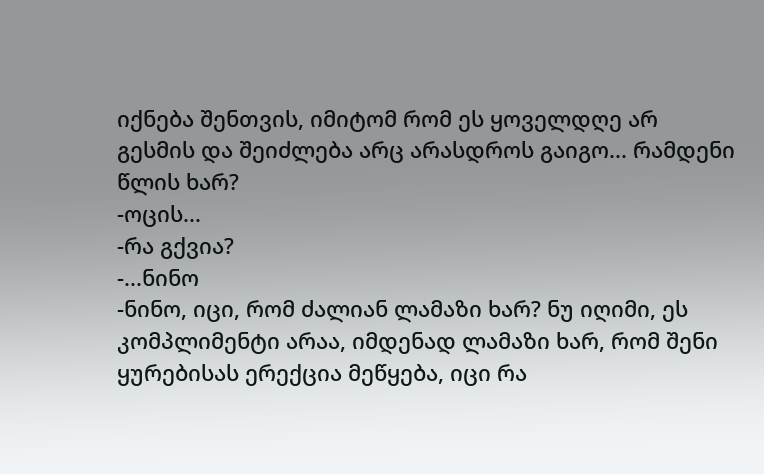იქნება შენთვის, იმიტომ რომ ეს ყოველდღე არ გესმის და შეიძლება არც არასდროს გაიგო... რამდენი წლის ხარ?
-ოცის...
-რა გქვია?
-...ნინო
-ნინო, იცი, რომ ძალიან ლამაზი ხარ? ნუ იღიმი, ეს კომპლიმენტი არაა, იმდენად ლამაზი ხარ, რომ შენი ყურებისას ერექცია მეწყება, იცი რა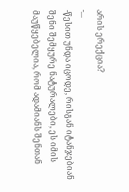არის ერექცია?
-...
-წესით უნდა იცოდე, რისგან იტანჯებიან შენი შემყურე ნატურალები, ეს იმის მაუწყებელია, რომ ადამიანს შენთან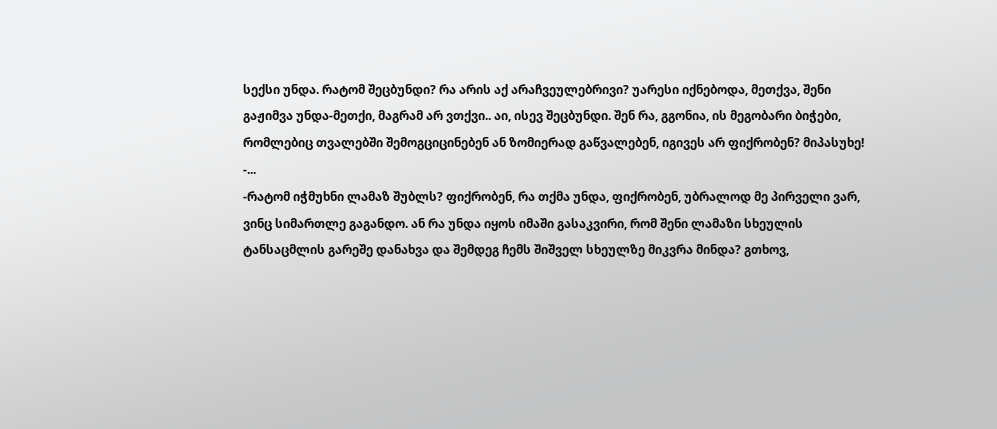სექსი უნდა. რატომ შეცბუნდი? რა არის აქ არაჩვეულებრივი? უარესი იქნებოდა, მეთქვა, შენი გაჟიმვა უნდა-მეთქი, მაგრამ არ ვთქვი.. აი, ისევ შეცბუნდი. შენ რა, გგონია, ის მეგობარი ბიჭები, რომლებიც თვალებში შემოგციცინებენ ან ზომიერად გაწვალებენ, იგივეს არ ფიქრობენ? მიპასუხე!
-...
-რატომ იჭმუხნი ლამაზ შუბლს? ფიქრობენ, რა თქმა უნდა, ფიქრობენ, უბრალოდ მე პირველი ვარ, ვინც სიმართლე გაგანდო. ან რა უნდა იყოს იმაში გასაკვირი, რომ შენი ლამაზი სხეულის ტანსაცმლის გარეშე დანახვა და შემდეგ ჩემს შიშველ სხეულზე მიკვრა მინდა? გთხოვ,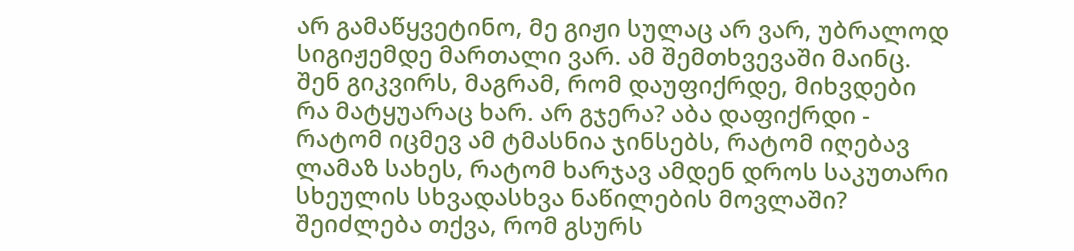არ გამაწყვეტინო, მე გიჟი სულაც არ ვარ, უბრალოდ სიგიჟემდე მართალი ვარ. ამ შემთხვევაში მაინც. შენ გიკვირს, მაგრამ, რომ დაუფიქრდე, მიხვდები რა მატყუარაც ხარ. არ გჯერა? აბა დაფიქრდი - რატომ იცმევ ამ ტმასნია ჯინსებს, რატომ იღებავ ლამაზ სახეს, რატომ ხარჯავ ამდენ დროს საკუთარი სხეულის სხვადასხვა ნაწილების მოვლაში? შეიძლება თქვა, რომ გსურს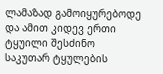ლამაზად გამოიყურებოდე და ამით კიდევ ერთი ტყუილი შესძინო საკუთარ ტყულების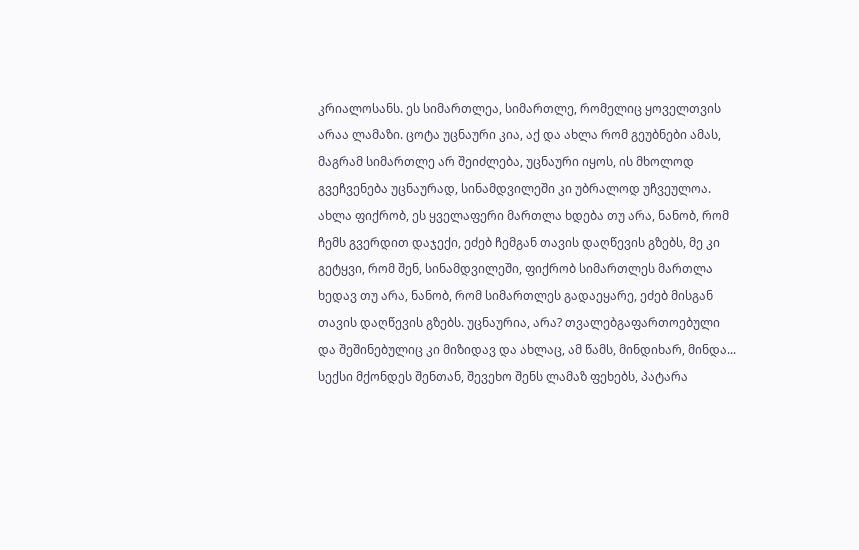კრიალოსანს. ეს სიმართლეა, სიმართლე, რომელიც ყოველთვის არაა ლამაზი. ცოტა უცნაური კია, აქ და ახლა რომ გეუბნები ამას, მაგრამ სიმართლე არ შეიძლება, უცნაური იყოს, ის მხოლოდ გვეჩვენება უცნაურად, სინამდვილეში კი უბრალოდ უჩვეულოა. ახლა ფიქრობ, ეს ყველაფერი მართლა ხდება თუ არა, ნანობ, რომ ჩემს გვერდით დაჯექი, ეძებ ჩემგან თავის დაღწევის გზებს, მე კი გეტყვი, რომ შენ, სინამდვილეში, ფიქრობ სიმართლეს მართლა ხედავ თუ არა, ნანობ, რომ სიმართლეს გადაეყარე, ეძებ მისგან თავის დაღწევის გზებს. უცნაურია, არა? თვალებგაფართოებული და შეშინებულიც კი მიზიდავ და ახლაც, ამ წამს, მინდიხარ, მინდა... სექსი მქონდეს შენთან, შევეხო შენს ლამაზ ფეხებს, პატარა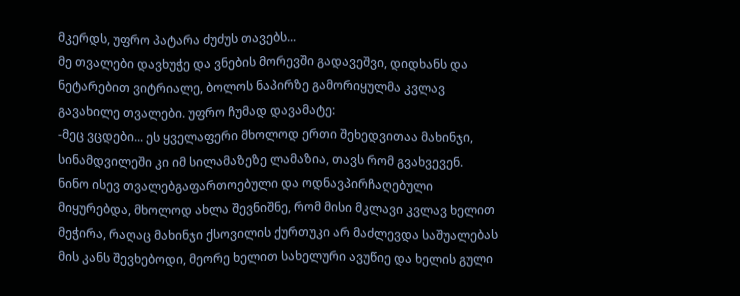მკერდს, უფრო პატარა ძუძუს თავებს...
მე თვალები დავხუჭე და ვნების მორევში გადავეშვი, დიდხანს და ნეტარებით ვიტრიალე, ბოლოს ნაპირზე გამორიყულმა კვლავ გავახილე თვალები. უფრო ჩუმად დავამატე:
-მეც ვცდები... ეს ყველაფერი მხოლოდ ერთი შეხედვითაა მახინჯი, სინამდვილეში კი იმ სილამაზეზე ლამაზია, თავს რომ გვახვევენ.
ნინო ისევ თვალებგაფართოებული და ოდნავპირჩაღებული მიყურებდა, მხოლოდ ახლა შევნიშნე, რომ მისი მკლავი კვლავ ხელით მეჭირა, რაღაც მახინჯი ქსოვილის ქურთუკი არ მაძლევდა საშუალებას მის კანს შევხებოდი, მეორე ხელით სახელური ავუწიე და ხელის გული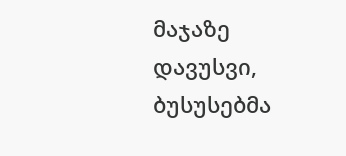მაჯაზე დავუსვი, ბუსუსებმა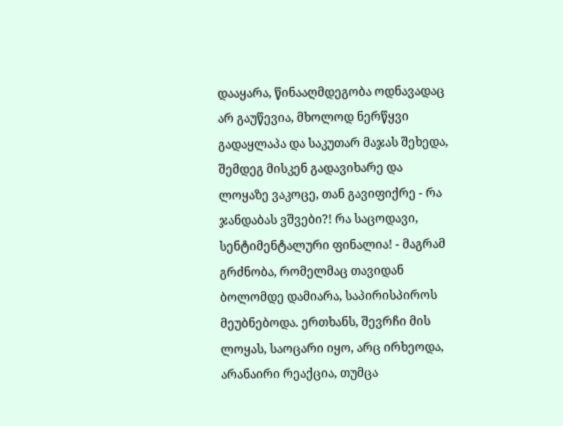დააყარა, წინააღმდეგობა ოდნავადაც არ გაუწევია, მხოლოდ ნერწყვი გადაყლაპა და საკუთარ მაჯას შეხედა, შემდეგ მისკენ გადავიხარე და ლოყაზე ვაკოცე, თან გავიფიქრე - რა ჯანდაბას ვშვები?! რა საცოდავი, სენტიმენტალური ფინალია! - მაგრამ გრძნობა, რომელმაც თავიდან ბოლომდე დამიარა, საპირისპიროს მეუბნებოდა. ერთხანს, შევრჩი მის ლოყას, საოცარი იყო, არც ირხეოდა, არანაირი რეაქცია, თუმცა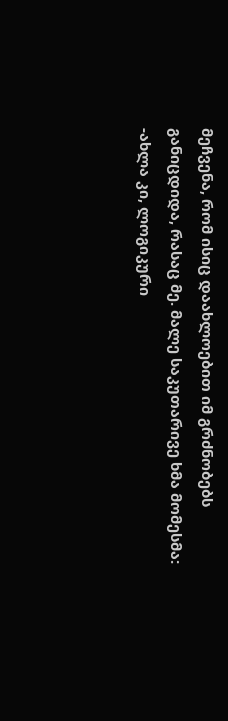მეჩვენა, რომ ისიც დაახლოებით იმ გრძნობებს განიცდიდა, რასაც მე. მალე საკუთარივე ხმა მომესმა:
-ახლა კი, ლოგიკური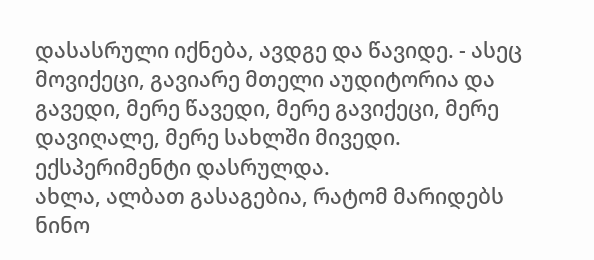დასასრული იქნება, ავდგე და წავიდე. - ასეც მოვიქეცი, გავიარე მთელი აუდიტორია და გავედი, მერე წავედი, მერე გავიქეცი, მერე დავიღალე, მერე სახლში მივედი.
ექსპერიმენტი დასრულდა.
ახლა, ალბათ გასაგებია, რატომ მარიდებს ნინო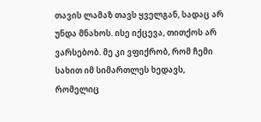თავის ლამაზ თავს ყველგან, სადაც არ უნდა მნახოს. ისე იქცევა, თითქოს არ ვარსებობ. მე კი ვფიქრობ, რომ ჩემი სახით იმ სიმართლეს ხედავს, რომელიც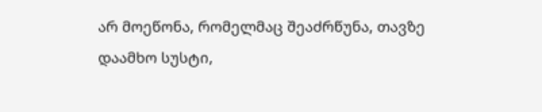არ მოეწონა, რომელმაც შეაძრწუნა, თავზე დაამხო სუსტი,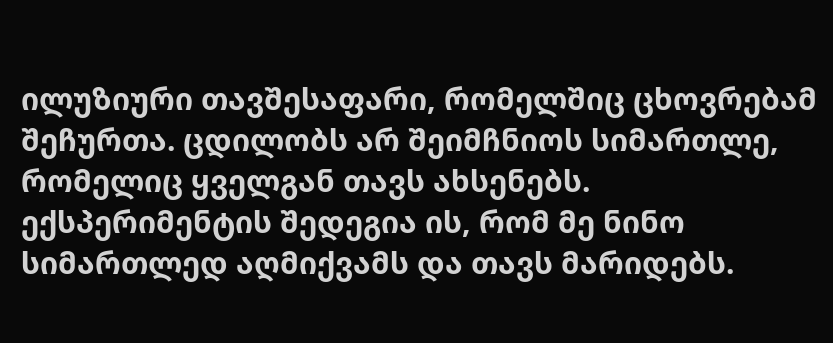ილუზიური თავშესაფარი, რომელშიც ცხოვრებამ შეჩურთა. ცდილობს არ შეიმჩნიოს სიმართლე, რომელიც ყველგან თავს ახსენებს.
ექსპერიმენტის შედეგია ის, რომ მე ნინო სიმართლედ აღმიქვამს და თავს მარიდებს.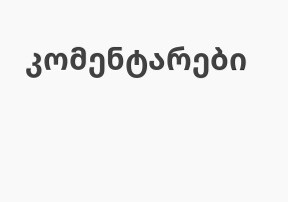კომენტარები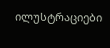ილუსტრაციები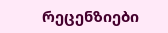რეცენზიები